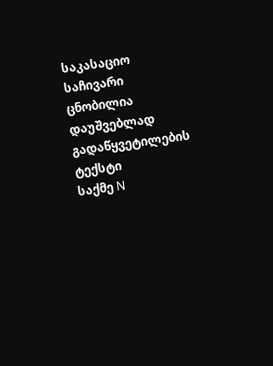საკასაციო საჩივარი ცნობილია დაუშვებლად
გადაწყვეტილების ტექსტი
საქმე N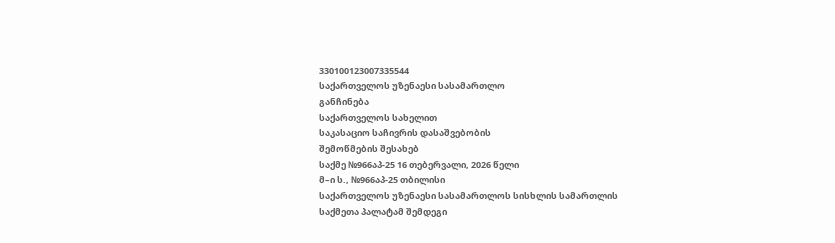330100123007335544
საქართველოს უზენაესი სასამართლო
განჩინება
საქართველოს სახელით
საკასაციო საჩივრის დასაშვებობის
შემოწმების შესახებ
საქმე №966აპ-25 16 თებერვალი, 2026 წელი
მ–ი ს., №966აპ-25 თბილისი
საქართველოს უზენაესი სასამართლოს სისხლის სამართლის
საქმეთა პალატამ შემდეგი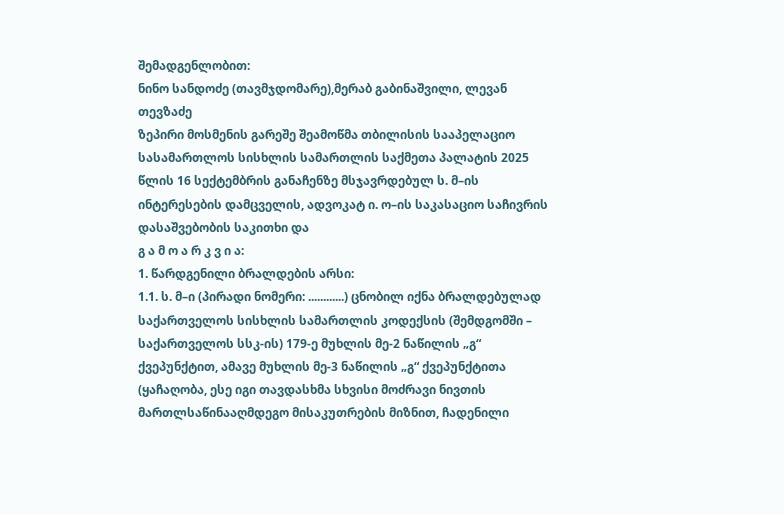შემადგენლობით:
ნინო სანდოძე (თავმჯდომარე),მერაბ გაბინაშვილი, ლევან თევზაძე
ზეპირი მოსმენის გარეშე შეამოწმა თბილისის სააპელაციო სასამართლოს სისხლის სამართლის საქმეთა პალატის 2025 წლის 16 სექტემბრის განაჩენზე მსჯავრდებულ ს. მ–ის ინტერესების დამცველის, ადვოკატ ი. ო–ის საკასაციო საჩივრის დასაშვებობის საკითხი და
გ ა მ ო ა რ კ ვ ი ა:
1. წარდგენილი ბრალდების არსი:
1.1. ს. მ–ი (პირადი ნომერი: ............) ცნობილ იქნა ბრალდებულად საქართველოს სისხლის სამართლის კოდექსის (შემდგომში – საქართველოს სსკ-ის) 179-ე მუხლის მე-2 ნაწილის „გ“ ქვეპუნქტით, ამავე მუხლის მე-3 ნაწილის „გ“ ქვეპუნქტითა (ყაჩაღობა, ესე იგი თავდასხმა სხვისი მოძრავი ნივთის მართლსაწინააღმდეგო მისაკუთრების მიზნით, ჩადენილი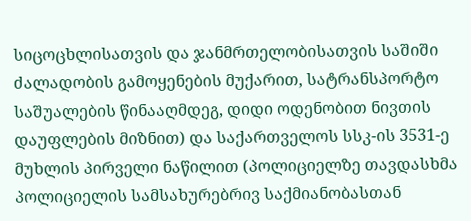სიცოცხლისათვის და ჯანმრთელობისათვის საშიში ძალადობის გამოყენების მუქარით, სატრანსპორტო საშუალების წინააღმდეგ, დიდი ოდენობით ნივთის დაუფლების მიზნით) და საქართველოს სსკ-ის 3531-ე მუხლის პირველი ნაწილით (პოლიციელზე თავდასხმა პოლიციელის სამსახურებრივ საქმიანობასთან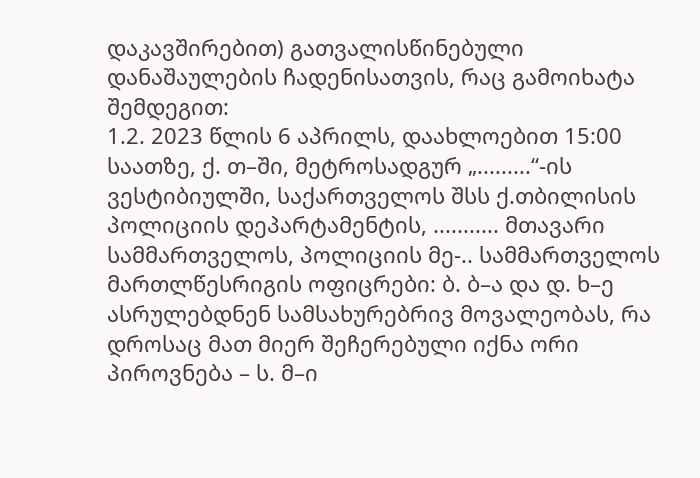დაკავშირებით) გათვალისწინებული დანაშაულების ჩადენისათვის, რაც გამოიხატა შემდეგით:
1.2. 2023 წლის 6 აპრილს, დაახლოებით 15:00 საათზე, ქ. თ–ში, მეტროსადგურ „.........“-ის ვესტიბიულში, საქართველოს შსს ქ.თბილისის პოლიციის დეპარტამენტის, ........... მთავარი სამმართველოს, პოლიციის მე-.. სამმართველოს მართლწესრიგის ოფიცრები: ბ. ბ–ა და დ. ხ–ე ასრულებდნენ სამსახურებრივ მოვალეობას, რა დროსაც მათ მიერ შეჩერებული იქნა ორი პიროვნება – ს. მ–ი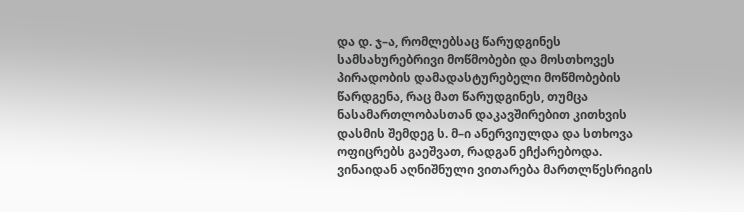და დ. ჯ–ა, რომლებსაც წარუდგინეს სამსახურებრივი მოწმობები და მოსთხოვეს პირადობის დამადასტურებელი მოწმობების წარდგენა, რაც მათ წარუდგინეს, თუმცა ნასამართლობასთან დაკავშირებით კითხვის დასმის შემდეგ ს. მ–ი ანერვიულდა და სთხოვა ოფიცრებს გაეშვათ, რადგან ეჩქარებოდა. ვინაიდან აღნიშნული ვითარება მართლწესრიგის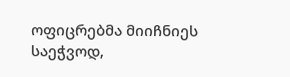ოფიცრებმა მიიჩნიეს საეჭვოდ,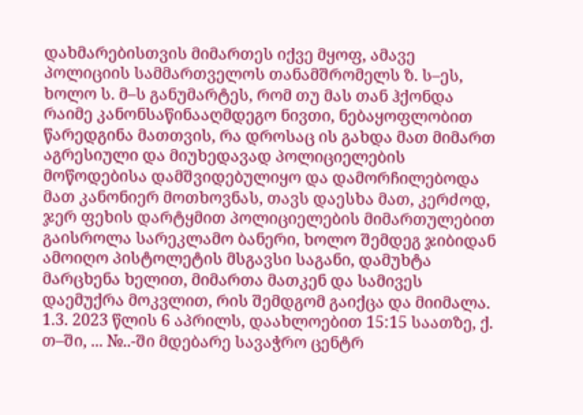დახმარებისთვის მიმართეს იქვე მყოფ, ამავე პოლიციის სამმართველოს თანამშრომელს ზ. ს–ეს, ხოლო ს. მ–ს განუმარტეს, რომ თუ მას თან ჰქონდა რაიმე კანონსაწინააღმდეგო ნივთი, ნებაყოფლობით წარედგინა მათთვის, რა დროსაც ის გახდა მათ მიმართ აგრესიული და მიუხედავად პოლიციელების მოწოდებისა დამშვიდებულიყო და დამორჩილებოდა მათ კანონიერ მოთხოვნას, თავს დაესხა მათ, კერძოდ, ჯერ ფეხის დარტყმით პოლიციელების მიმართულებით გაისროლა სარეკლამო ბანერი, ხოლო შემდეგ ჯიბიდან ამოიღო პისტოლეტის მსგავსი საგანი, დამუხტა მარცხენა ხელით, მიმართა მათკენ და სამივეს დაემუქრა მოკვლით, რის შემდგომ გაიქცა და მიიმალა.
1.3. 2023 წლის 6 აპრილს, დაახლოებით 15:15 საათზე, ქ. თ–ში, ... №..-ში მდებარე სავაჭრო ცენტრ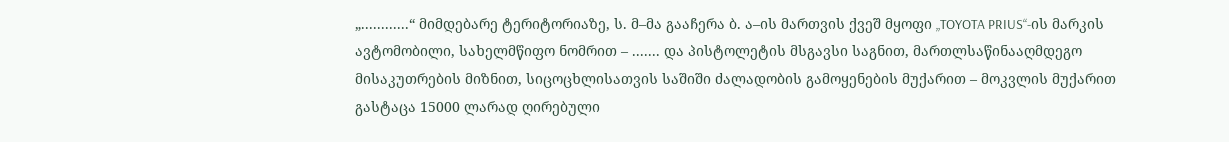„............“ მიმდებარე ტერიტორიაზე, ს. მ–მა გააჩერა ბ. ა–ის მართვის ქვეშ მყოფი „TOYOTA PRIUS“-ის მარკის ავტომობილი, სახელმწიფო ნომრით – ....... და პისტოლეტის მსგავსი საგნით, მართლსაწინააღმდეგო მისაკუთრების მიზნით, სიცოცხლისათვის საშიში ძალადობის გამოყენების მუქარით – მოკვლის მუქარით გასტაცა 15000 ლარად ღირებული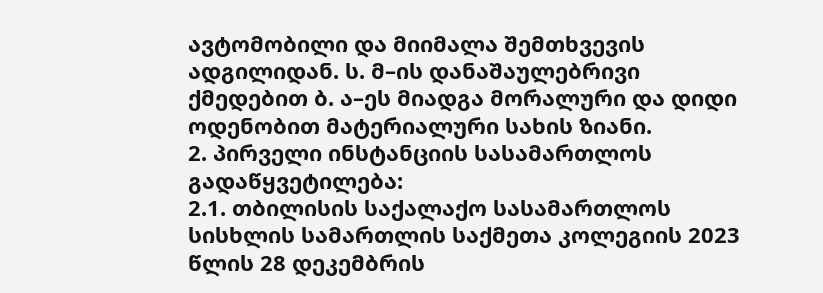ავტომობილი და მიიმალა შემთხვევის ადგილიდან. ს. მ–ის დანაშაულებრივი ქმედებით ბ. ა–ეს მიადგა მორალური და დიდი ოდენობით მატერიალური სახის ზიანი.
2. პირველი ინსტანციის სასამართლოს გადაწყვეტილება:
2.1. თბილისის საქალაქო სასამართლოს სისხლის სამართლის საქმეთა კოლეგიის 2023 წლის 28 დეკემბრის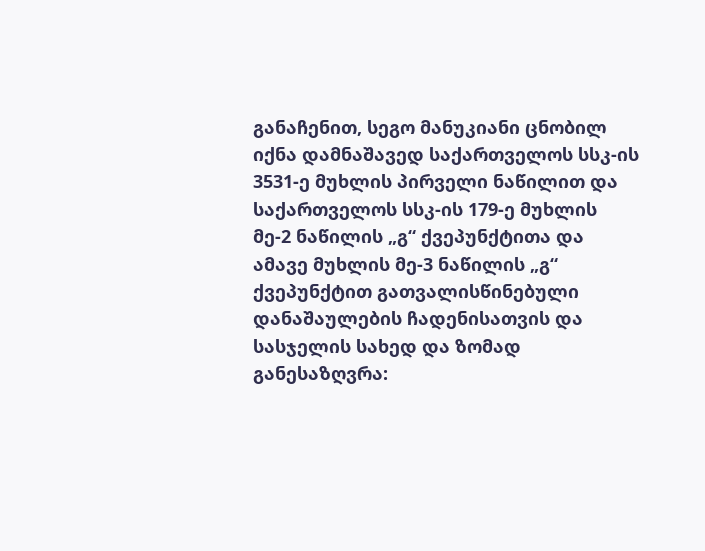განაჩენით, სეგო მანუკიანი ცნობილ იქნა დამნაშავედ საქართველოს სსკ-ის 3531-ე მუხლის პირველი ნაწილით და საქართველოს სსკ-ის 179-ე მუხლის მე-2 ნაწილის „გ“ ქვეპუნქტითა და ამავე მუხლის მე-3 ნაწილის „გ“ ქვეპუნქტით გათვალისწინებული დანაშაულების ჩადენისათვის და სასჯელის სახედ და ზომად განესაზღვრა: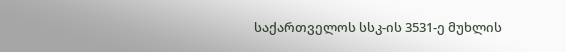საქართველოს სსკ-ის 3531-ე მუხლის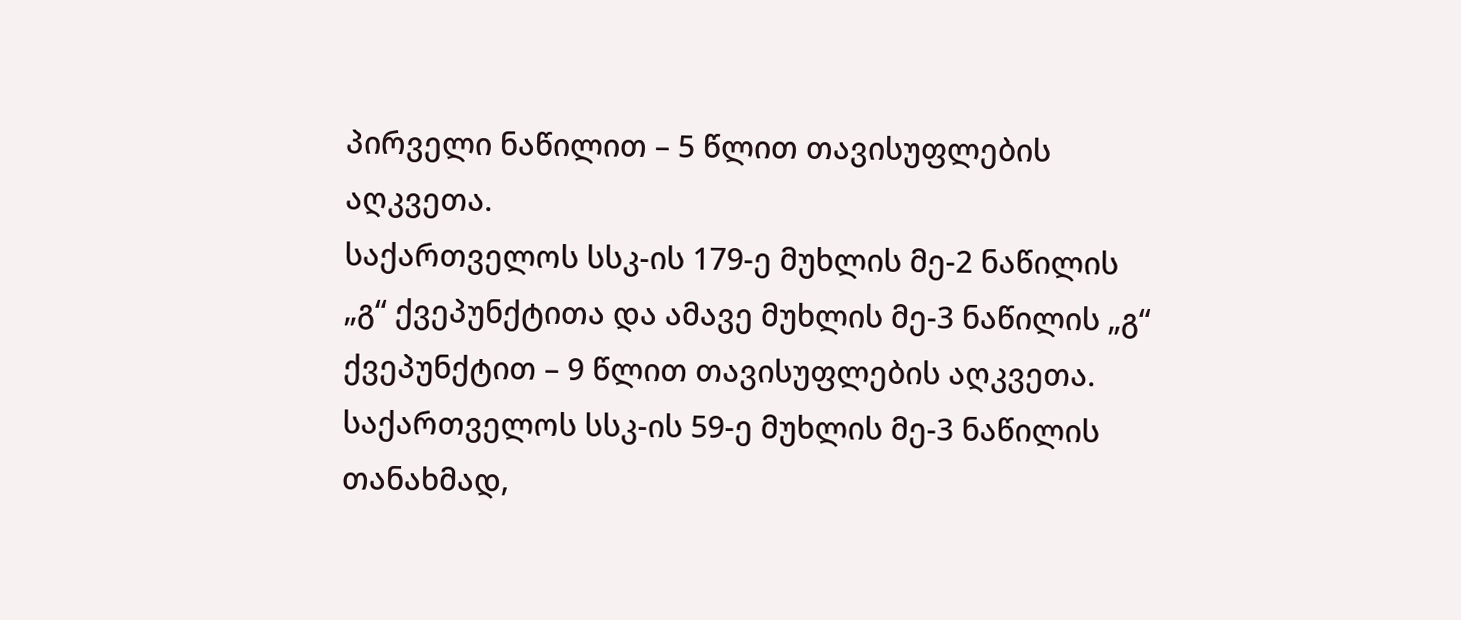პირველი ნაწილით – 5 წლით თავისუფლების აღკვეთა.
საქართველოს სსკ-ის 179-ე მუხლის მე-2 ნაწილის „გ“ ქვეპუნქტითა და ამავე მუხლის მე-3 ნაწილის „გ“ ქვეპუნქტით – 9 წლით თავისუფლების აღკვეთა.
საქართველოს სსკ-ის 59-ე მუხლის მე-3 ნაწილის თანახმად,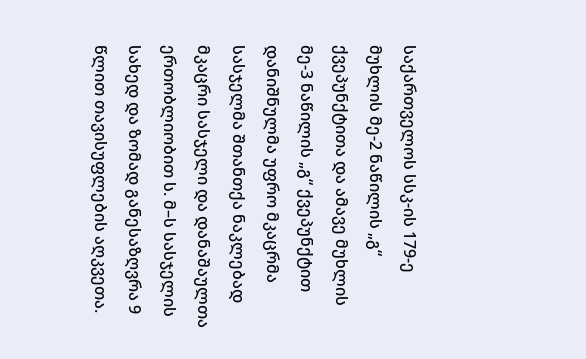საქართველოს სსკ-ის 179-ე მუხლის მე-2 ნაწილის „გ“ ქვეპუნქტითა და ამავე მუხლის მე-3 ნაწილის „გ“ ქვეპუნქტით დანიშნულმა უფრო მკაცრმა სასჯელმა შთანთქა ნაკლებად მკაცრი სასჯელი და დანაშაულთა ერთობლიობით ს. მ–ს სასჯელის სახედ და ზომად განესაზღვრა 9 წლით თავისუფლების აღკვეთა.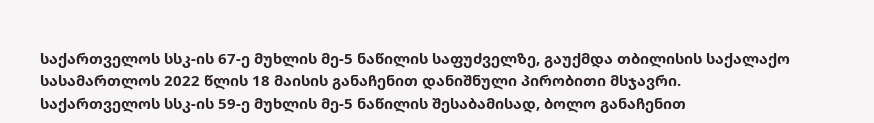საქართველოს სსკ-ის 67-ე მუხლის მე-5 ნაწილის საფუძველზე, გაუქმდა თბილისის საქალაქო სასამართლოს 2022 წლის 18 მაისის განაჩენით დანიშნული პირობითი მსჯავრი.
საქართველოს სსკ-ის 59-ე მუხლის მე-5 ნაწილის შესაბამისად, ბოლო განაჩენით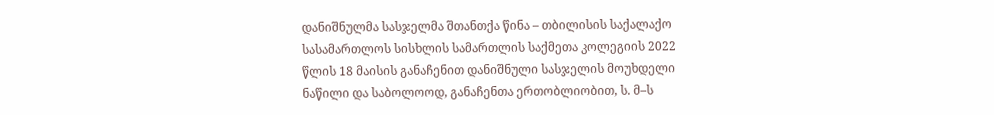დანიშნულმა სასჯელმა შთანთქა წინა – თბილისის საქალაქო სასამართლოს სისხლის სამართლის საქმეთა კოლეგიის 2022 წლის 18 მაისის განაჩენით დანიშნული სასჯელის მოუხდელი ნაწილი და საბოლოოდ, განაჩენთა ერთობლიობით, ს. მ–ს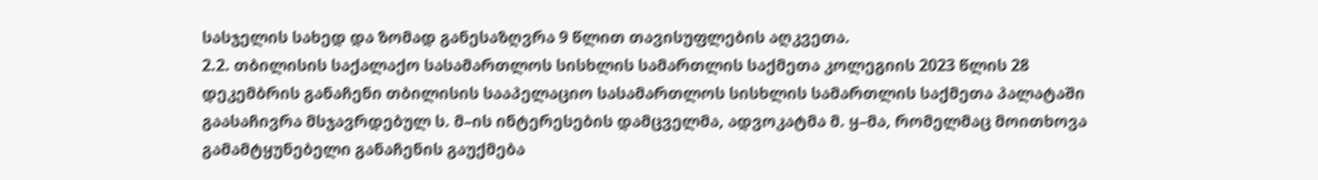სასჯელის სახედ და ზომად განესაზღვრა 9 წლით თავისუფლების აღკვეთა.
2.2. თბილისის საქალაქო სასამართლოს სისხლის სამართლის საქმეთა კოლეგიის 2023 წლის 28 დეკემბრის განაჩენი თბილისის სააპელაციო სასამართლოს სისხლის სამართლის საქმეთა პალატაში გაასაჩივრა მსჯავრდებულ ს. მ–ის ინტერესების დამცველმა, ადვოკატმა მ. ყ–მა, რომელმაც მოითხოვა გამამტყუნებელი განაჩენის გაუქმება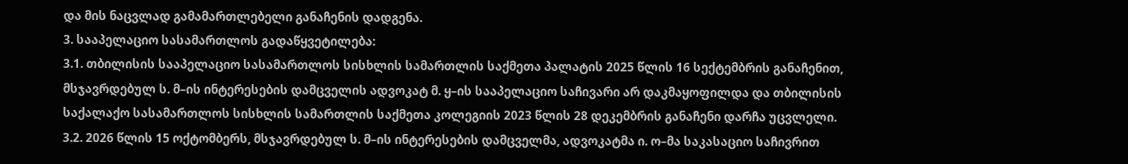და მის ნაცვლად გამამართლებელი განაჩენის დადგენა.
3. სააპელაციო სასამართლოს გადაწყვეტილება:
3.1. თბილისის სააპელაციო სასამართლოს სისხლის სამართლის საქმეთა პალატის 2025 წლის 16 სექტემბრის განაჩენით, მსჯავრდებულ ს. მ–ის ინტერესების დამცველის ადვოკატ მ. ყ–ის სააპელაციო საჩივარი არ დაკმაყოფილდა და თბილისის საქალაქო სასამართლოს სისხლის სამართლის საქმეთა კოლეგიის 2023 წლის 28 დეკემბრის განაჩენი დარჩა უცვლელი.
3.2. 2026 წლის 15 ოქტომბერს, მსჯავრდებულ ს. მ–ის ინტერესების დამცველმა, ადვოკატმა ი. ო–მა საკასაციო საჩივრით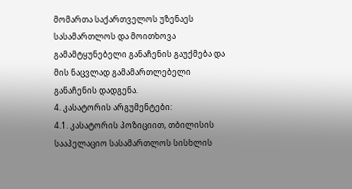მომართა საქართველოს უზენაეს სასამართლოს და მოითხოვა გამამტყუნებელი განაჩენის გაუქმება და მის ნაცვლად გამამართლებელი განაჩენის დადგენა.
4. კასატორის არგუმენტები:
4.1. კასატორის პოზიციით, თბილისის სააპელაციო სასამართლოს სისხლის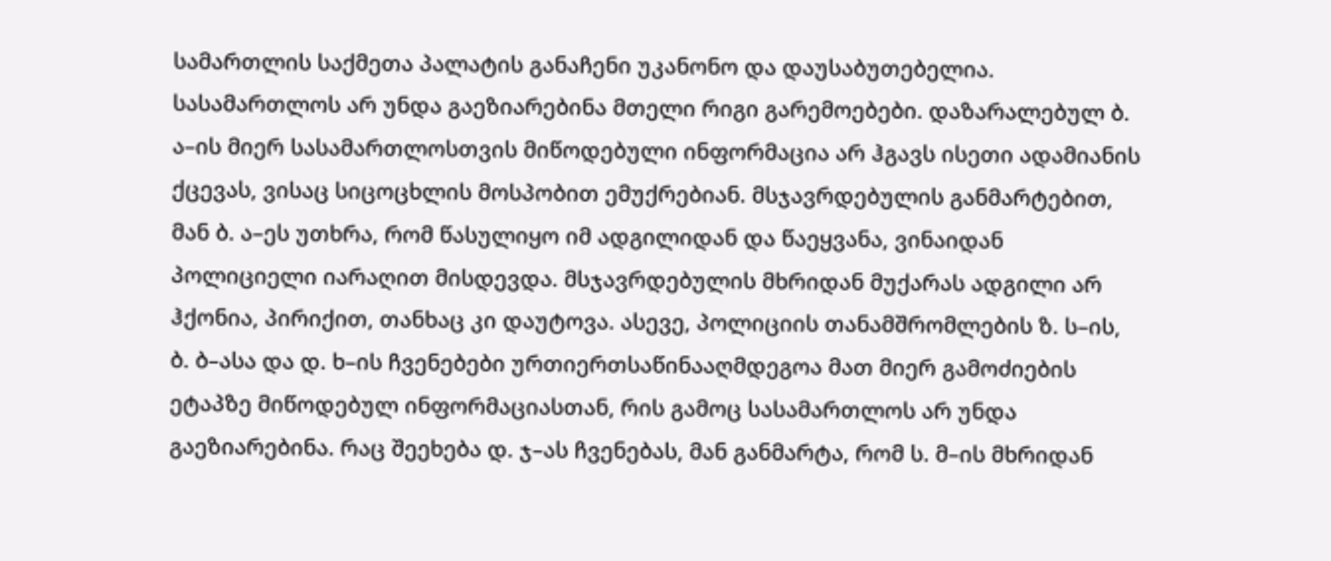სამართლის საქმეთა პალატის განაჩენი უკანონო და დაუსაბუთებელია. სასამართლოს არ უნდა გაეზიარებინა მთელი რიგი გარემოებები. დაზარალებულ ბ. ა–ის მიერ სასამართლოსთვის მიწოდებული ინფორმაცია არ ჰგავს ისეთი ადამიანის ქცევას, ვისაც სიცოცხლის მოსპობით ემუქრებიან. მსჯავრდებულის განმარტებით, მან ბ. ა–ეს უთხრა, რომ წასულიყო იმ ადგილიდან და წაეყვანა, ვინაიდან პოლიციელი იარაღით მისდევდა. მსჯავრდებულის მხრიდან მუქარას ადგილი არ ჰქონია, პირიქით, თანხაც კი დაუტოვა. ასევე, პოლიციის თანამშრომლების ზ. ს–ის, ბ. ბ–ასა და დ. ხ–ის ჩვენებები ურთიერთსაწინააღმდეგოა მათ მიერ გამოძიების ეტაპზე მიწოდებულ ინფორმაციასთან, რის გამოც სასამართლოს არ უნდა გაეზიარებინა. რაც შეეხება დ. ჯ–ას ჩვენებას, მან განმარტა, რომ ს. მ–ის მხრიდან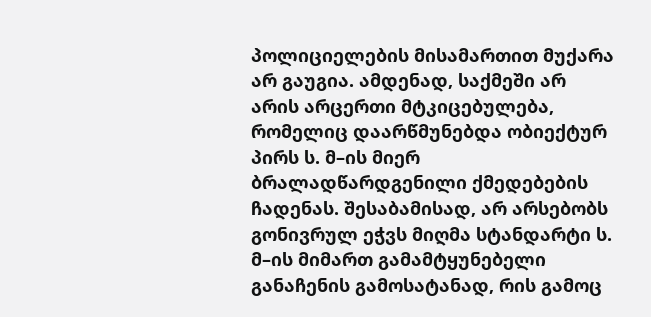პოლიციელების მისამართით მუქარა არ გაუგია. ამდენად, საქმეში არ არის არცერთი მტკიცებულება, რომელიც დაარწმუნებდა ობიექტურ პირს ს. მ–ის მიერ ბრალადწარდგენილი ქმედებების ჩადენას. შესაბამისად, არ არსებობს გონივრულ ეჭვს მიღმა სტანდარტი ს. მ–ის მიმართ გამამტყუნებელი განაჩენის გამოსატანად, რის გამოც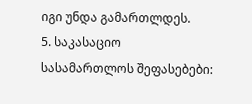იგი უნდა გამართლდეს.
5. საკასაციო სასამართლოს შეფასებები: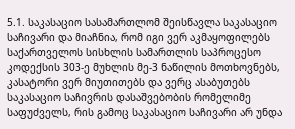5.1. საკასაციო სასამართლომ შეისწავლა საკასაციო საჩივარი და მიაჩნია, რომ იგი ვერ აკმაყოფილებს საქართველოს სისხლის სამართლის საპროცესო კოდექსის 303-ე მუხლის მე-3 ნაწილის მოთხოვნებს, კასატორი ვერ მიუთითებს და ვერც ასაბუთებს საკასაციო საჩივრის დასაშვებობის რომელიმე საფუძველს, რის გამოც საკასაციო საჩივარი არ უნდა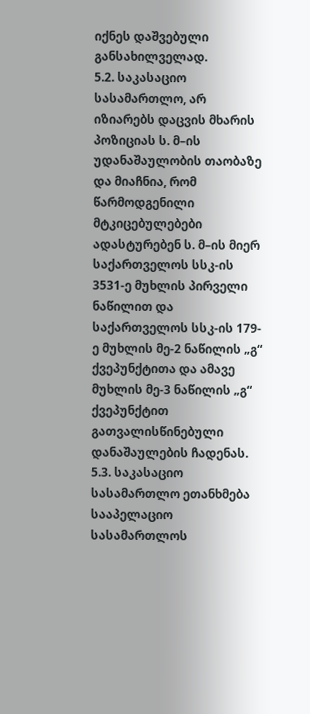იქნეს დაშვებული განსახილველად.
5.2. საკასაციო სასამართლო, არ იზიარებს დაცვის მხარის პოზიციას ს. მ–ის უდანაშაულობის თაობაზე და მიაჩნია, რომ წარმოდგენილი მტკიცებულებები ადასტურებენ ს. მ–ის მიერ საქართველოს სსკ-ის 3531-ე მუხლის პირველი ნაწილით და საქართველოს სსკ-ის 179-ე მუხლის მე-2 ნაწილის „გ“ ქვეპუნქტითა და ამავე მუხლის მე-3 ნაწილის „გ“ ქვეპუნქტით გათვალისწინებული დანაშაულების ჩადენას.
5.3. საკასაციო სასამართლო ეთანხმება სააპელაციო სასამართლოს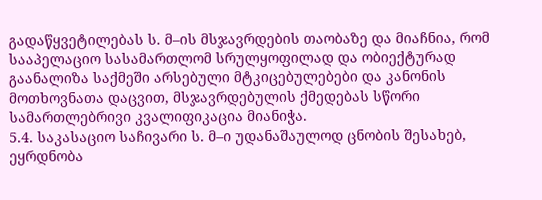გადაწყვეტილებას ს. მ–ის მსჯავრდების თაობაზე და მიაჩნია, რომ სააპელაციო სასამართლომ სრულყოფილად და ობიექტურად გაანალიზა საქმეში არსებული მტკიცებულებები და კანონის მოთხოვნათა დაცვით, მსჯავრდებულის ქმედებას სწორი სამართლებრივი კვალიფიკაცია მიანიჭა.
5.4. საკასაციო საჩივარი ს. მ–ი უდანაშაულოდ ცნობის შესახებ, ეყრდნობა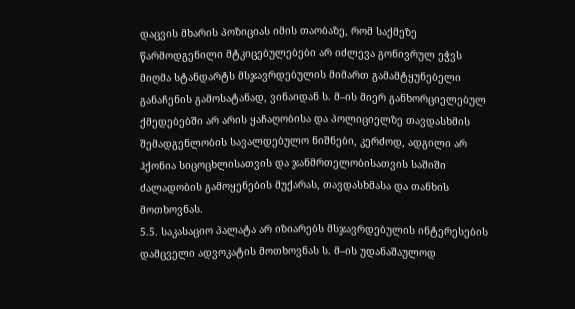დაცვის მხარის პოზიციას იმის თაობაზე, რომ საქმეზე წარმოდგენილი მტკიცებულებები არ იძლევა გონივრულ ეჭვს მიღმა სტანდარტს მსჯავრდებულის მიმართ გამამტყუნებელი განაჩენის გამოსატანად, ვინაიდან ს. მ–ის მიერ განხორციელებულ ქმედებებში არ არის ყაჩაღობისა და პოლიციელზე თავდასხმის შემადგენლობის სავალდებულო ნიშნები, კერძოდ, ადგილი არ ჰქონია სიცოცხლისათვის და ჯანმრთელობისათვის საშიში ძალადობის გამოყენების მუქარას, თავდასხმასა და თანხის მოთხოვნას.
5.5. საკასაციო პალატა არ იზიარებს მსჯავრდებულის ინტერესების დამცველი ადვოკატის მოთხოვნას ს. მ–ის უდანაშაულოდ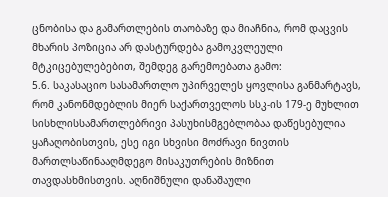ცნობისა და გამართლების თაობაზე და მიაჩნია, რომ დაცვის მხარის პოზიცია არ დასტურდება გამოკვლეული მტკიცებულებებით, შემდეგ გარემოებათა გამო:
5.6. საკასაციო სასამართლო უპირველეს ყოვლისა განმარტავს, რომ კანონმდებლის მიერ საქართველოს სსკ-ის 179-ე მუხლით სისხლისსამართლებრივი პასუხისმგებლობაა დაწესებულია ყაჩაღობისთვის, ესე იგი სხვისი მოძრავი ნივთის მართლსაწინააღმდეგო მისაკუთრების მიზნით თავდასხმისთვის. აღნიშნული დანაშაული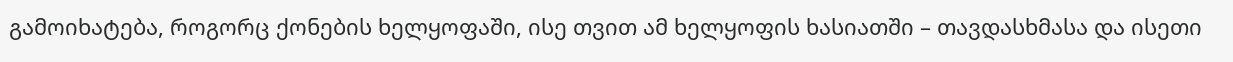გამოიხატება, როგორც ქონების ხელყოფაში, ისე თვით ამ ხელყოფის ხასიათში – თავდასხმასა და ისეთი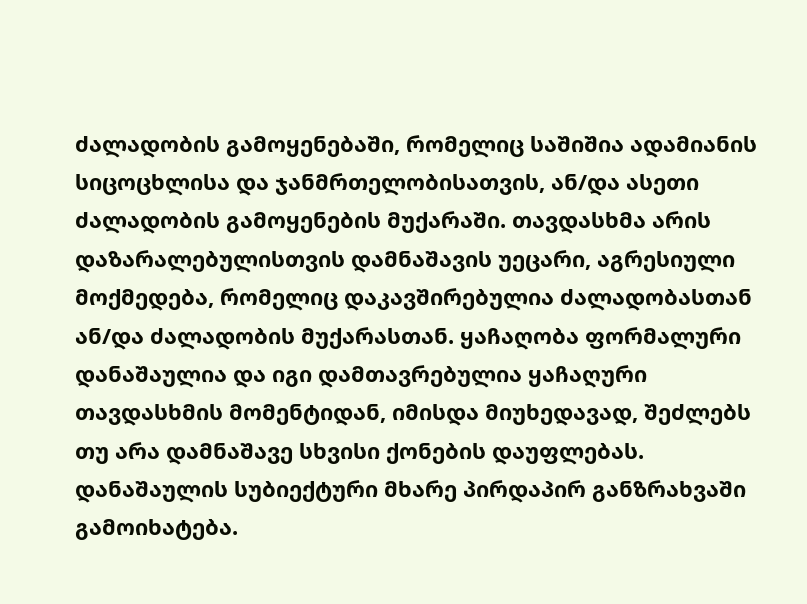ძალადობის გამოყენებაში, რომელიც საშიშია ადამიანის სიცოცხლისა და ჯანმრთელობისათვის, ან/და ასეთი ძალადობის გამოყენების მუქარაში. თავდასხმა არის დაზარალებულისთვის დამნაშავის უეცარი, აგრესიული მოქმედება, რომელიც დაკავშირებულია ძალადობასთან ან/და ძალადობის მუქარასთან. ყაჩაღობა ფორმალური დანაშაულია და იგი დამთავრებულია ყაჩაღური თავდასხმის მომენტიდან, იმისდა მიუხედავად, შეძლებს თუ არა დამნაშავე სხვისი ქონების დაუფლებას. დანაშაულის სუბიექტური მხარე პირდაპირ განზრახვაში გამოიხატება.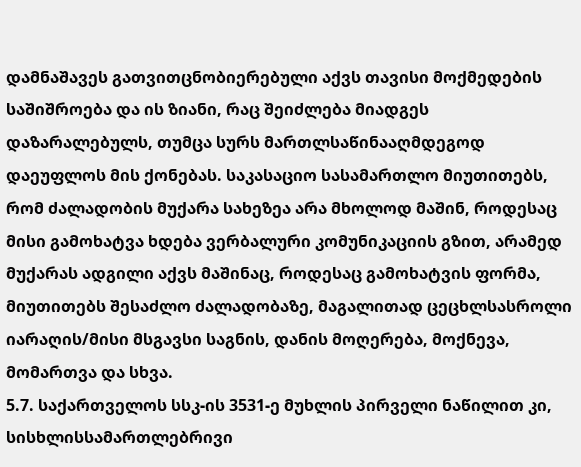დამნაშავეს გათვითცნობიერებული აქვს თავისი მოქმედების საშიშროება და ის ზიანი, რაც შეიძლება მიადგეს დაზარალებულს, თუმცა სურს მართლსაწინააღმდეგოდ დაეუფლოს მის ქონებას. საკასაციო სასამართლო მიუთითებს, რომ ძალადობის მუქარა სახეზეა არა მხოლოდ მაშინ, როდესაც მისი გამოხატვა ხდება ვერბალური კომუნიკაციის გზით, არამედ მუქარას ადგილი აქვს მაშინაც, როდესაც გამოხატვის ფორმა, მიუთითებს შესაძლო ძალადობაზე, მაგალითად ცეცხლსასროლი იარაღის/მისი მსგავსი საგნის, დანის მოღერება, მოქნევა, მომართვა და სხვა.
5.7. საქართველოს სსკ-ის 3531-ე მუხლის პირველი ნაწილით კი, სისხლისსამართლებრივი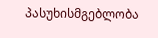პასუხისმგებლობა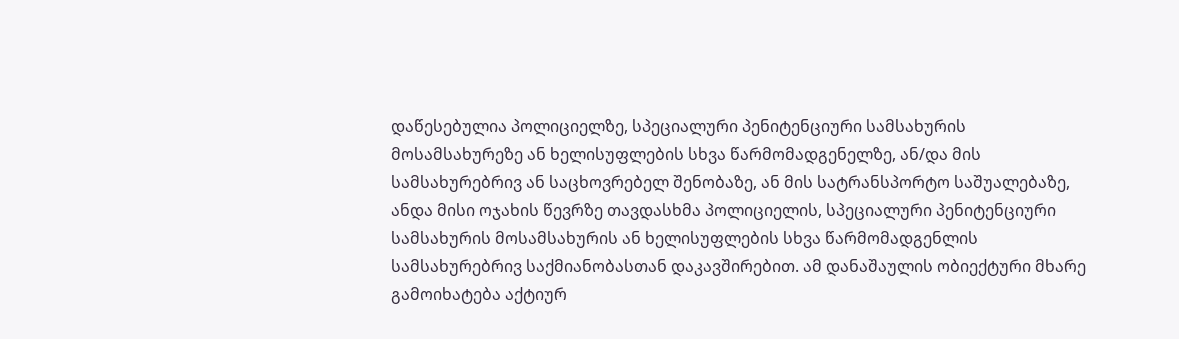დაწესებულია პოლიციელზე, სპეციალური პენიტენციური სამსახურის მოსამსახურეზე ან ხელისუფლების სხვა წარმომადგენელზე, ან/და მის სამსახურებრივ ან საცხოვრებელ შენობაზე, ან მის სატრანსპორტო საშუალებაზე, ანდა მისი ოჯახის წევრზე თავდასხმა პოლიციელის, სპეციალური პენიტენციური სამსახურის მოსამსახურის ან ხელისუფლების სხვა წარმომადგენლის სამსახურებრივ საქმიანობასთან დაკავშირებით. ამ დანაშაულის ობიექტური მხარე გამოიხატება აქტიურ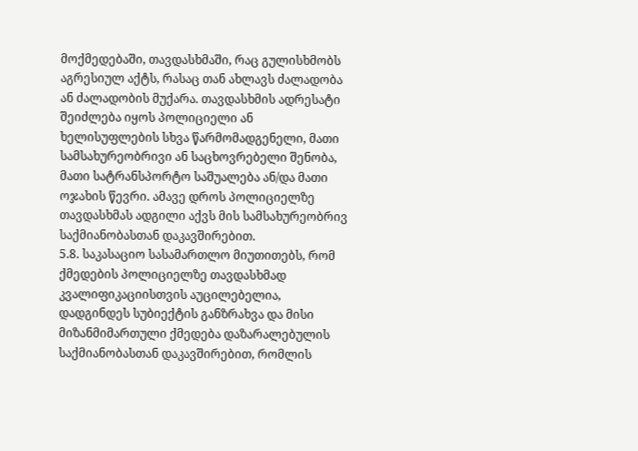მოქმედებაში, თავდასხმაში, რაც გულისხმობს აგრესიულ აქტს, რასაც თან ახლავს ძალადობა ან ძალადობის მუქარა. თავდასხმის ადრესატი შეიძლება იყოს პოლიციელი ან ხელისუფლების სხვა წარმომადგენელი, მათი სამსახურეობრივი ან საცხოვრებელი შენობა, მათი სატრანსპორტო საშუალება ან/და მათი ოჯახის წევრი. ამავე დროს პოლიციელზე თავდასხმას ადგილი აქვს მის სამსახურეობრივ საქმიანობასთან დაკავშირებით.
5.8. საკასაციო სასამართლო მიუთითებს, რომ ქმედების პოლიციელზე თავდასხმად კვალიფიკაციისთვის აუცილებელია, დადგინდეს სუბიექტის განზრახვა და მისი მიზანმიმართული ქმედება დაზარალებულის საქმიანობასთან დაკავშირებით, რომლის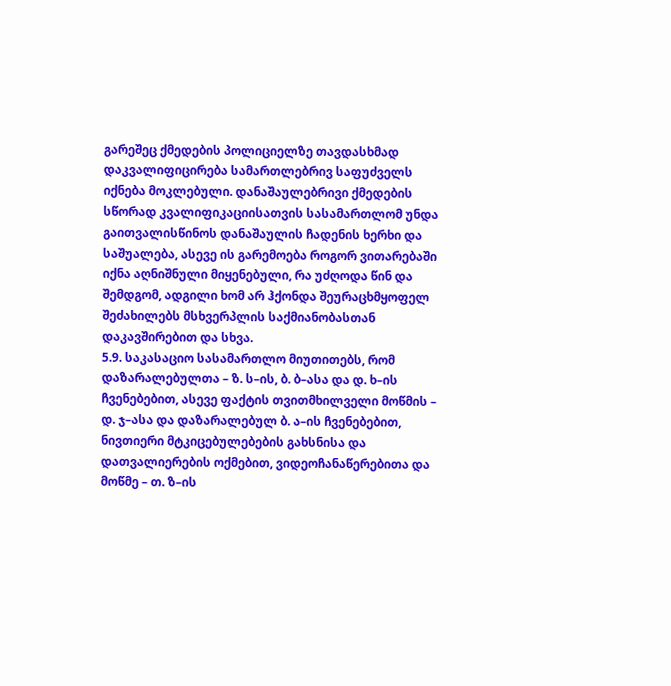გარეშეც ქმედების პოლიციელზე თავდასხმად დაკვალიფიცირება სამართლებრივ საფუძველს იქნება მოკლებული. დანაშაულებრივი ქმედების სწორად კვალიფიკაციისათვის სასამართლომ უნდა გაითვალისწინოს დანაშაულის ჩადენის ხერხი და საშუალება, ასევე ის გარემოება როგორ ვითარებაში იქნა აღნიშნული მიყენებული, რა უძღოდა წინ და შემდგომ, ადგილი ხომ არ ჰქონდა შეურაცხმყოფელ შეძახილებს მსხვერპლის საქმიანობასთან დაკავშირებით და სხვა.
5.9. საკასაციო სასამართლო მიუთითებს, რომ დაზარალებულთა – ზ. ს–ის, ბ. ბ–ასა და დ. ხ–ის ჩვენებებით, ასევე ფაქტის თვითმხილველი მოწმის – დ. ჯ–ასა და დაზარალებულ ბ. ა–ის ჩვენებებით, ნივთიერი მტკიცებულებების გახსნისა და დათვალიერების ოქმებით, ვიდეოჩანაწერებითა და მოწმე – თ. ზ–ის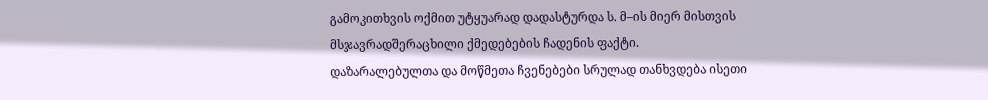გამოკითხვის ოქმით უტყუარად დადასტურდა ს. მ–ის მიერ მისთვის მსჯავრადშერაცხილი ქმედებების ჩადენის ფაქტი. დაზარალებულთა და მოწმეთა ჩვენებები სრულად თანხვდება ისეთი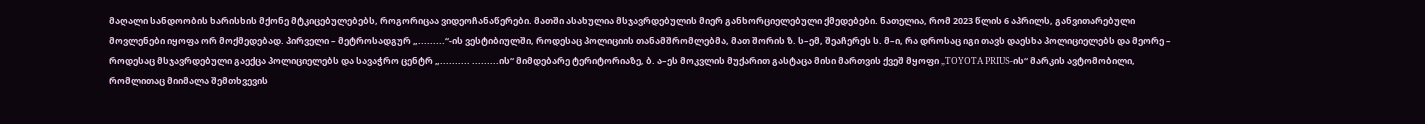მაღალი სანდოობის ხარისხის მქონე მტკიცებულებებს, როგორიცაა ვიდეოჩანაწერები. მათში ასახულია მსჯავრდებულის მიერ განხორციელებული ქმედებები. ნათელია, რომ 2023 წლის 6 აპრილს, განვითარებული მოვლენები იყოფა ორ მოქმედებად. პირველი – მეტროსადგურ „.........“-ის ვესტიბიულში, როდესაც პოლიციის თანამშრომლებმა, მათ შორის ზ. ს–ემ, შეაჩერეს ს. მ–ი, რა დროსაც იგი თავს დაესხა პოლიციელებს და მეორე – როდესაც მსჯავრდებული გაექცა პოლიციელებს და სავაჭრო ცენტრ „.......... .........ის“ მიმდებარე ტერიტორიაზე, ბ. ა–ეს მოკვლის მუქარით გასტაცა მისი მართვის ქვეშ მყოფი „TOYOTA PRIUS-ის“ მარკის ავტომობილი, რომლითაც მიიმალა შემთხვევის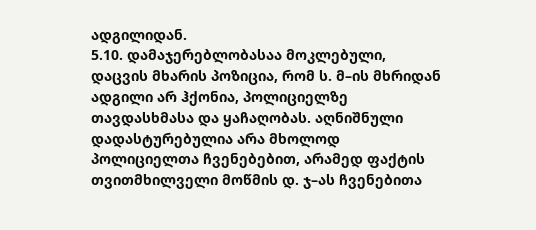ადგილიდან.
5.10. დამაჯერებლობასაა მოკლებული, დაცვის მხარის პოზიცია, რომ ს. მ–ის მხრიდან ადგილი არ ჰქონია, პოლიციელზე თავდასხმასა და ყაჩაღობას. აღნიშნული დადასტურებულია არა მხოლოდ პოლიციელთა ჩვენებებით, არამედ ფაქტის თვითმხილველი მოწმის დ. ჯ–ას ჩვენებითა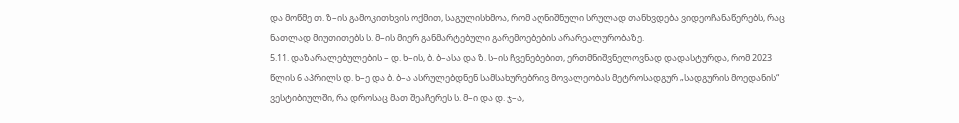და მოწმე თ. ზ–ის გამოკითხვის ოქმით, საგულისხმოა, რომ აღნიშნული სრულად თანხვდება ვიდეოჩანაწერებს, რაც ნათლად მიუთითებს ს. მ–ის მიერ განმარტებული გარემოებების არარეალურობაზე.
5.11. დაზარალებულების – დ. ხ–ის, ბ. ბ–ასა და ზ. ს–ის ჩვენებებით, ერთმნიშვნელოვნად დადასტურდა, რომ 2023 წლის 6 აპრილს დ. ხ–ე და ბ. ბ–ა ასრულებდნენ სამსახურებრივ მოვალეობას მეტროსადგურ „სადგურის მოედანის“ ვესტიბიულში, რა დროსაც მათ შეაჩერეს ს. მ–ი და დ. ჯ–ა,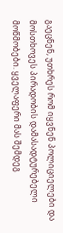გაეცნენ, უთხრეს რომ იყვნენ პოლიციელები და მოსთხოვეს პირადობის დამასადტურებელი მოწმობები. ყველაფერი მას შემდეგ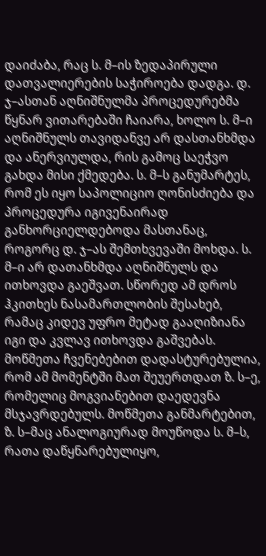დაიძაბა, რაც ს. მ–ის ზედაპირული დათვალიერების საჭიროება დადგა. დ. ჯ–ასთან აღნიშნულმა პროცედურებმა წყნარ ვითარებაში ჩაიარა, ხოლო ს. მ–ი აღნიშნულს თავიდანვე არ დასთანხმდა და ანერვიულდა, რის გამოც საეჭვო გახდა მისი ქმედება. ს. მ–ს განუმარტეს, რომ ეს იყო საპოლიციო ღონისძიება და პროცედურა იგივენაირად განხორციელდებოდა მასთანაც, როგორც დ. ჯ–ას შემთხვევაში მოხდა. ს. მ–ი არ დათანხმდა აღნიშნულს და ითხოვდა გაეშვათ. სწორედ ამ დროს ჰკითხეს ნასამართლობის შესახებ, რამაც კიდევ უფრო მეტად გააღიზიანა იგი და კვლავ ითხოვდა გაშვებას. მოწმეთა ჩვენებებით დადასტურებულია, რომ ამ მომენტში მათ შეუერთდათ ზ. ს–ე, რომელიც მოგვიანებით დაედევნა მსჯავრდებულს. მოწმეთა განმარტებით, ზ. ს–მაც ანალოგიურად მოუწოდა ს. მ–ს, რათა დაწყნარებულიყო,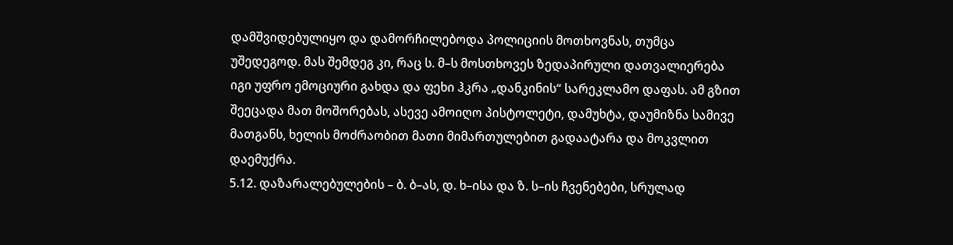დამშვიდებულიყო და დამორჩილებოდა პოლიციის მოთხოვნას, თუმცა უშედეგოდ. მას შემდეგ კი, რაც ს. მ–ს მოსთხოვეს ზედაპირული დათვალიერება იგი უფრო ემოციური გახდა და ფეხი ჰკრა „დანკინის“ სარეკლამო დაფას. ამ გზით შეეცადა მათ მოშორებას, ასევე ამოიღო პისტოლეტი, დამუხტა, დაუმიზნა სამივე მათგანს, ხელის მოძრაობით მათი მიმართულებით გადაატარა და მოკვლით დაემუქრა.
5.12. დაზარალებულების – ბ. ბ–ას, დ. ხ–ისა და ზ. ს–ის ჩვენებები, სრულად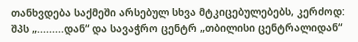თანხვდება საქმეში არსებულ სხვა მტკიცებულებებს, კერძოდ: შპს „.........დან“ და სავაჭრო ცენტრ „თბილისი ცენტრალიდან“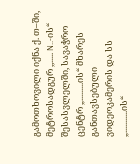გამოთხოვილი იქნა ქ. თ–ში, მეტროსადგურ ,,..... N..-ის“ შესასვლელში, სავაჭრო ცენტრ „.........ის“ მხარეს განთავსებული ვიდეოკამერის და სს „...........ის“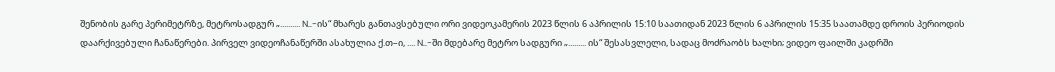შენობის გარე პერიმეტრზე, მეტროსადგურ „.......... N..-ის“ მხარეს განთავსებული ორი ვიდეოკამერის 2023 წლის 6 აპრილის 15:10 საათიდან 2023 წლის 6 აპრილის 15:35 საათამდე დროის პერიოდის დაარქივებული ჩანაწერები. პირველ ვიდეოჩანაწერში ასახულია ქ.თ–ი, .... N..-ში მდებარე მეტრო სადგური „......... ის“ შესასვლელი, სადაც მოძრაობს ხალხი; ვიდეო ფაილში კადრში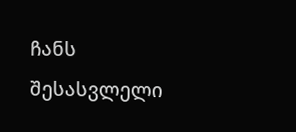ჩანს შესასვლელი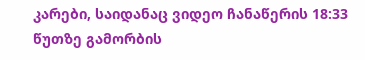კარები, საიდანაც ვიდეო ჩანაწერის 18:33 წუთზე გამორბის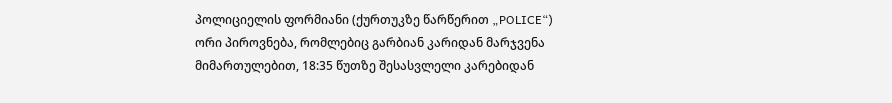პოლიციელის ფორმიანი (ქურთუკზე წარწერით „POLICE“) ორი პიროვნება, რომლებიც გარბიან კარიდან მარჯვენა მიმართულებით, 18:35 წუთზე შესასვლელი კარებიდან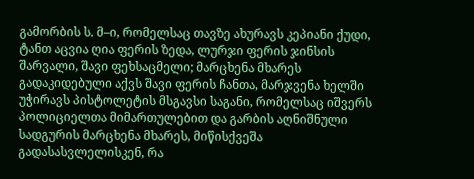გამორბის ს. მ–ი, რომელსაც თავზე ახურავს კეპიანი ქუდი, ტანთ აცვია ღია ფერის ზედა, ლურჯი ფერის ჯინსის შარვალი, შავი ფეხსაცმელი; მარცხენა მხარეს გადაკიდებული აქვს შავი ფერის ჩანთა, მარჯვენა ხელში უჭირავს პისტოლეტის მსგავსი საგანი, რომელსაც იშვერს პოლიციელთა მიმართულებით და გარბის აღნიშნული სადგურის მარცხენა მხარეს, მიწისქვეშა გადასასვლელისკენ, რა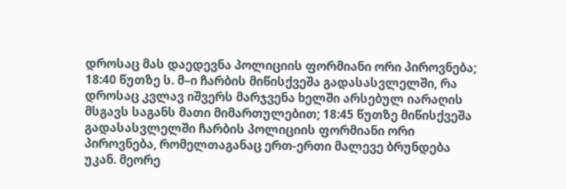დროსაც მას დაედევნა პოლიციის ფორმიანი ორი პიროვნება; 18:40 წუთზე ს. მ–ი ჩარბის მიწისქვეშა გადასასვლელში, რა დროსაც კვლავ იშვერს მარჯვენა ხელში არსებულ იარაღის მსგავს საგანს მათი მიმართულებით; 18:45 წუთზე მიწისქვეშა გადასასვლელში ჩარბის პოლიციის ფორმიანი ორი პიროვნება, რომელთაგანაც ერთ-ერთი მალევე ბრუნდება უკან. მეორე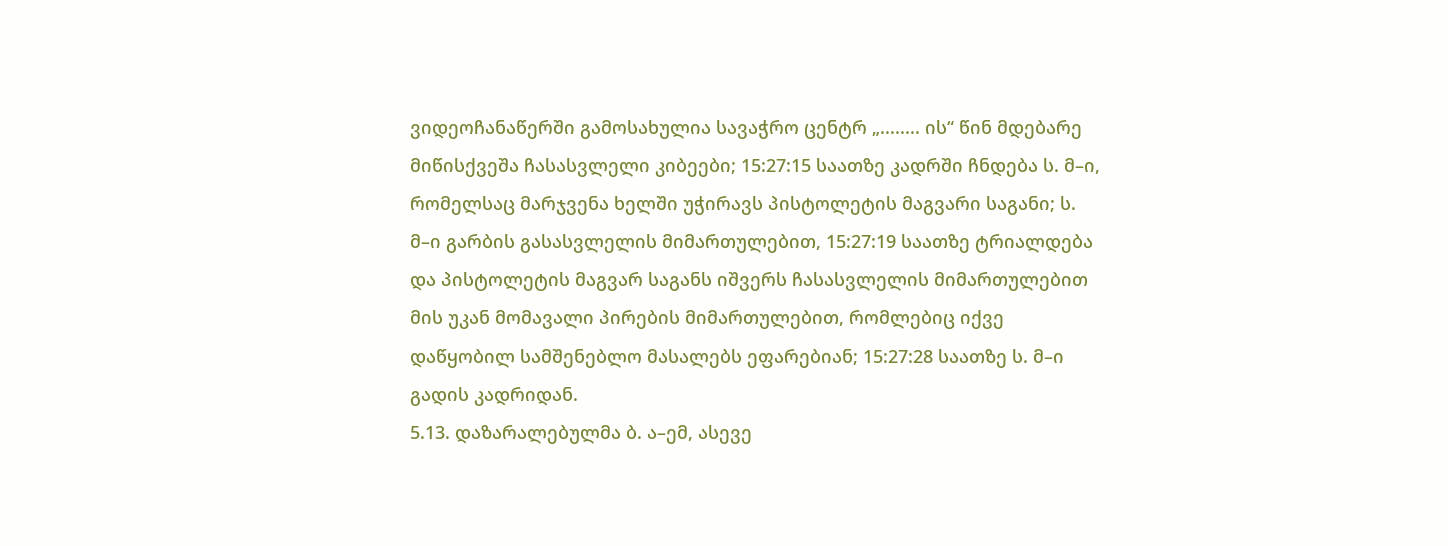ვიდეოჩანაწერში გამოსახულია სავაჭრო ცენტრ „........ ის“ წინ მდებარე მიწისქვეშა ჩასასვლელი კიბეები; 15:27:15 საათზე კადრში ჩნდება ს. მ–ი, რომელსაც მარჯვენა ხელში უჭირავს პისტოლეტის მაგვარი საგანი; ს. მ–ი გარბის გასასვლელის მიმართულებით, 15:27:19 საათზე ტრიალდება და პისტოლეტის მაგვარ საგანს იშვერს ჩასასვლელის მიმართულებით მის უკან მომავალი პირების მიმართულებით, რომლებიც იქვე დაწყობილ სამშენებლო მასალებს ეფარებიან; 15:27:28 საათზე ს. მ–ი გადის კადრიდან.
5.13. დაზარალებულმა ბ. ა–ემ, ასევე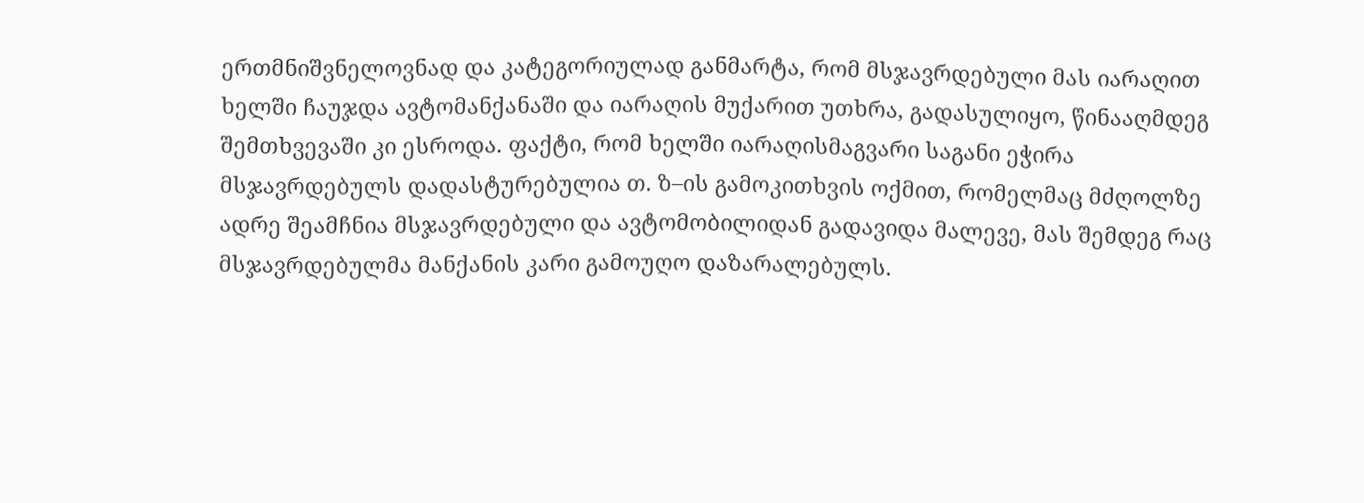ერთმნიშვნელოვნად და კატეგორიულად განმარტა, რომ მსჯავრდებული მას იარაღით ხელში ჩაუჯდა ავტომანქანაში და იარაღის მუქარით უთხრა, გადასულიყო, წინააღმდეგ შემთხვევაში კი ესროდა. ფაქტი, რომ ხელში იარაღისმაგვარი საგანი ეჭირა მსჯავრდებულს დადასტურებულია თ. ზ–ის გამოკითხვის ოქმით, რომელმაც მძღოლზე ადრე შეამჩნია მსჯავრდებული და ავტომობილიდან გადავიდა მალევე, მას შემდეგ რაც მსჯავრდებულმა მანქანის კარი გამოუღო დაზარალებულს.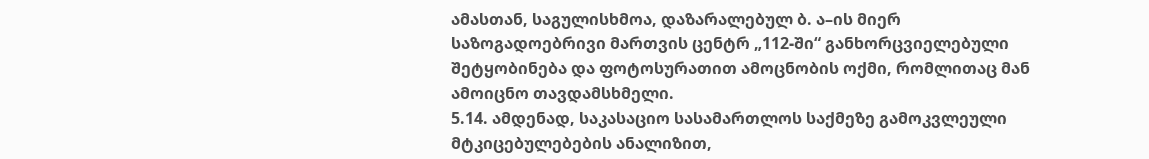ამასთან, საგულისხმოა, დაზარალებულ ბ. ა–ის მიერ საზოგადოებრივი მართვის ცენტრ „112-ში“ განხორცვიელებული შეტყობინება და ფოტოსურათით ამოცნობის ოქმი, რომლითაც მან ამოიცნო თავდამსხმელი.
5.14. ამდენად, საკასაციო სასამართლოს საქმეზე გამოკვლეული მტკიცებულებების ანალიზით,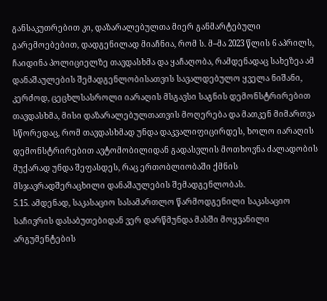განსაკუთრებით კი, დაზარალებულთა მიერ განმარტებული გარემოებებით, დადგენილად მიაჩნია, რომ ს. მ–მა 2023 წლის 6 აპრილს, ჩაიდინა პოლიციელზე თავდასხმა და ყაჩაღობა, რამდენადაც სახეზეა ამ დანაშაულების შემადგენლობისათვის სავალდებულო ყველა ნიშანი, კერძოდ, ცეცხლსასროლი იარაღის მსგავსი საგნის დემონსტრირებით თავდასხმა, მისი დაზარალებულთათვის მოღერება და მათკენ მიმართვა სწორედაც, რომ თავდასხმად უნდა დაკვალიფიცირდეს, ხოლო იარაღის დემონსტრირებით ავტომობილიდან გადასვლის მოთხოვნა ძალადობის მუქარად უნდა შეფასდეს, რაც ერთობლიობაში ქმნის მსჯავრადშერაცხილი დანაშაულების შემადგენლობას.
5.15. ამდენად, საკასაციო სასამართლო წარმოდგენილი საკასაციო საჩივრის დასაბუთებიდან ვერ დარწმუნდა მასში მოყვანილი არგუმენტების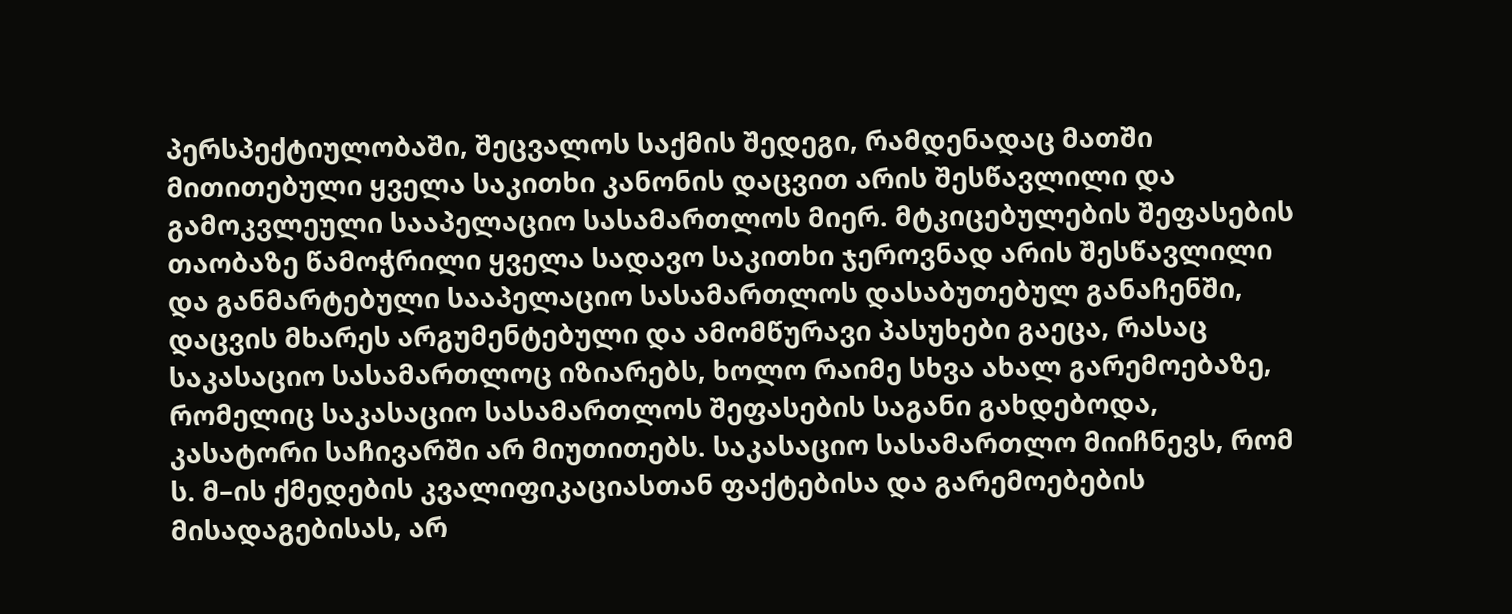პერსპექტიულობაში, შეცვალოს საქმის შედეგი, რამდენადაც მათში მითითებული ყველა საკითხი კანონის დაცვით არის შესწავლილი და გამოკვლეული სააპელაციო სასამართლოს მიერ. მტკიცებულების შეფასების თაობაზე წამოჭრილი ყველა სადავო საკითხი ჯეროვნად არის შესწავლილი და განმარტებული სააპელაციო სასამართლოს დასაბუთებულ განაჩენში, დაცვის მხარეს არგუმენტებული და ამომწურავი პასუხები გაეცა, რასაც საკასაციო სასამართლოც იზიარებს, ხოლო რაიმე სხვა ახალ გარემოებაზე, რომელიც საკასაციო სასამართლოს შეფასების საგანი გახდებოდა, კასატორი საჩივარში არ მიუთითებს. საკასაციო სასამართლო მიიჩნევს, რომ ს. მ–ის ქმედების კვალიფიკაციასთან ფაქტებისა და გარემოებების მისადაგებისას, არ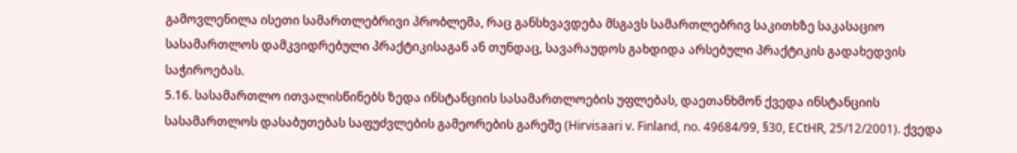გამოვლენილა ისეთი სამართლებრივი პრობლემა, რაც განსხვავდება მსგავს სამართლებრივ საკითხზე საკასაციო სასამართლოს დამკვიდრებული პრაქტიკისაგან ან თუნდაც, სავარაუდოს გახდიდა არსებული პრაქტიკის გადახედვის საჭიროებას.
5.16. სასამართლო ითვალისწინებს ზედა ინსტანციის სასამართლოების უფლებას, დაეთანხმონ ქვედა ინსტანციის სასამართლოს დასაბუთებას საფუძვლების გამეორების გარეშე (Hirvisaari v. Finland, no. 49684/99, §30, ECtHR, 25/12/2001). ქვედა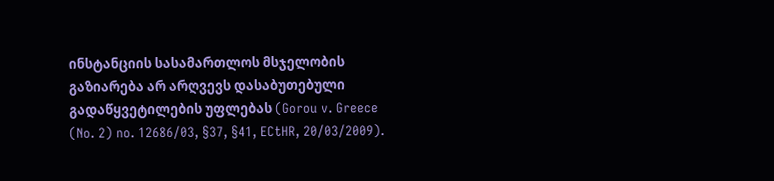ინსტანციის სასამართლოს მსჯელობის გაზიარება არ არღვევს დასაბუთებული გადაწყვეტილების უფლებას (Gorou v. Greece (No. 2) no. 12686/03, §37, §41, ECtHR, 20/03/2009).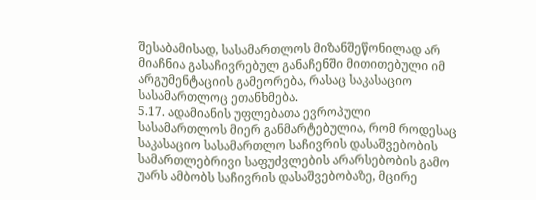შესაბამისად, სასამართლოს მიზანშეწონილად არ მიაჩნია გასაჩივრებულ განაჩენში მითითებული იმ არგუმენტაციის გამეორება, რასაც საკასაციო სასამართლოც ეთანხმება.
5.17. ადამიანის უფლებათა ევროპული სასამართლოს მიერ განმარტებულია, რომ როდესაც საკასაციო სასამართლო საჩივრის დასაშვებობის სამართლებრივი საფუძვლების არარსებობის გამო უარს ამბობს საჩივრის დასაშვებობაზე, მცირე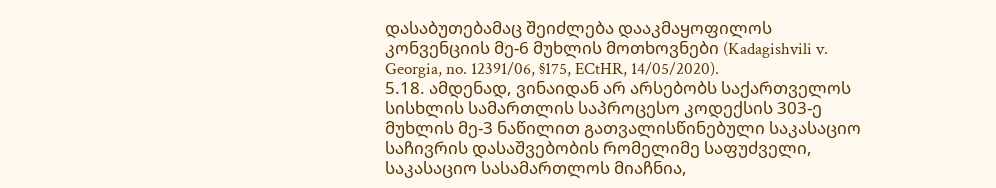დასაბუთებამაც შეიძლება დააკმაყოფილოს კონვენციის მე-6 მუხლის მოთხოვნები (Kadagishvili v. Georgia, no. 12391/06, §175, ECtHR, 14/05/2020).
5.18. ამდენად, ვინაიდან არ არსებობს საქართველოს სისხლის სამართლის საპროცესო კოდექსის 303-ე მუხლის მე-3 ნაწილით გათვალისწინებული საკასაციო საჩივრის დასაშვებობის რომელიმე საფუძველი, საკასაციო სასამართლოს მიაჩნია,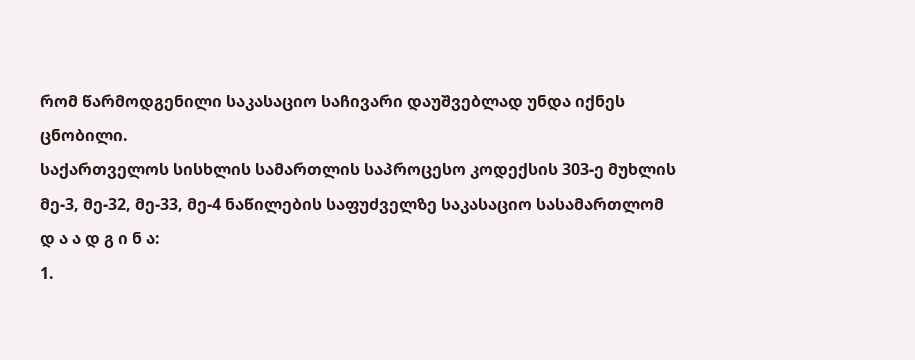რომ წარმოდგენილი საკასაციო საჩივარი დაუშვებლად უნდა იქნეს ცნობილი.
საქართველოს სისხლის სამართლის საპროცესო კოდექსის 303-ე მუხლის მე-3, მე-32, მე-33, მე-4 ნაწილების საფუძველზე საკასაციო სასამართლომ
დ ა ა დ გ ი ნ ა:
1.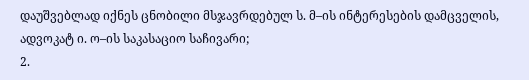დაუშვებლად იქნეს ცნობილი მსჯავრდებულ ს. მ–ის ინტერესების დამცველის, ადვოკატ ი. ო–ის საკასაციო საჩივარი;
2.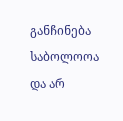განჩინება საბოლოოა და არ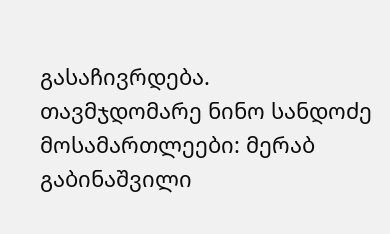გასაჩივრდება.
თავმჯდომარე ნინო სანდოძე
მოსამართლეები: მერაბ გაბინაშვილი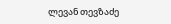ლევან თევზაძე